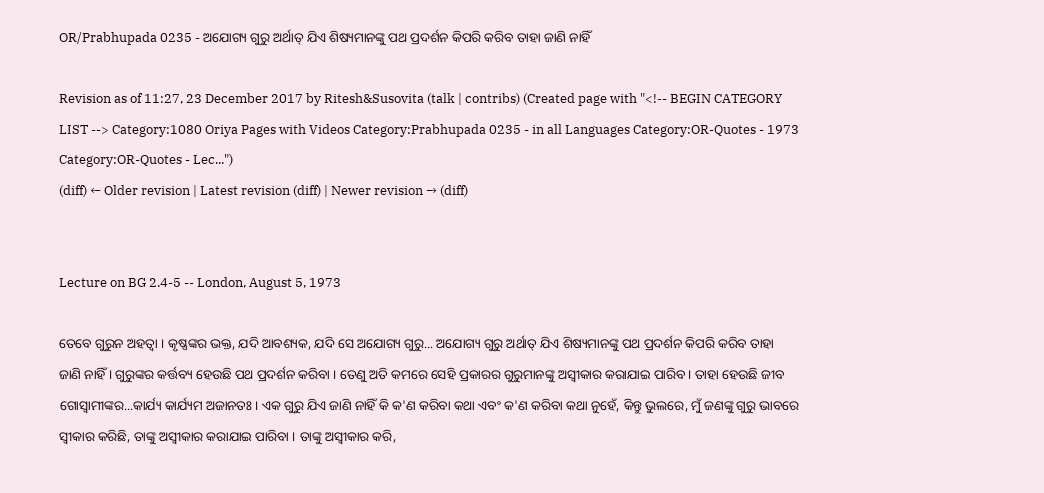OR/Prabhupada 0235 - ଅଯୋଗ୍ୟ ଗୁରୁ ଅର୍ଥାତ୍ ଯିଏ ଶିଷ୍ୟମାନଙ୍କୁ ପଥ ପ୍ରଦର୍ଶନ କିପରି କରିବ ତାହା ଜାଣି ନାହିଁ

Revision as of 11:27, 23 December 2017 by Ritesh&Susovita (talk | contribs) (Created page with "<!-- BEGIN CATEGORY LIST --> Category:1080 Oriya Pages with Videos Category:Prabhupada 0235 - in all Languages Category:OR-Quotes - 1973 Category:OR-Quotes - Lec...")
(diff) ← Older revision | Latest revision (diff) | Newer revision → (diff)


Lecture on BG 2.4-5 -- London, August 5, 1973

ତେବେ ଗୁରୁନ ଅହତ୍ଵା । କୃଷ୍ଣଙ୍କର ଭକ୍ତ, ଯଦି ଆବଶ୍ୟକ, ଯଦି ସେ ଅଯୋଗ୍ୟ ଗୁରୁ... ଅଯୋଗ୍ୟ ଗୁରୁ ଅର୍ଥାତ୍ ଯିଏ ଶିଷ୍ୟମାନଙ୍କୁ ପଥ ପ୍ରଦର୍ଶନ କିପରି କରିବ ତାହା ଜାଣି ନାହିଁ । ଗୁରୁଙ୍କର କର୍ତ୍ତବ୍ୟ ହେଉଛି ପଥ ପ୍ରଦର୍ଶନ କରିବା । ତେଣୁ ଅତି କମରେ ସେହି ପ୍ରକାରର ଗୁରୁମାନଙ୍କୁ ଅସ୍ଵୀକାର କରାଯାଇ ପାରିବ । ତାହା ହେଉଛି ଜୀବ ଗୋସ୍ଵାମୀଙ୍କର...କାର୍ଯ୍ୟ କାର୍ଯ୍ୟମ ଅଜାନତଃ । ଏକ ଗୁରୁ ଯିଏ ଜାଣି ନାହିଁ କି କ'ଣ କରିବା କଥା ଏବଂ କ'ଣ କରିବା କଥା ନୁହେଁ, କିନ୍ତୁ ଭୁଲରେ, ମୁଁ ଜଣଙ୍କୁ ଗୁରୁ ଭାବରେ ସ୍ଵୀକାର କରିଛି, ତାଙ୍କୁ ଅସ୍ଵୀକାର କରାଯାଇ ପାରିବା । ତାଙ୍କୁ ଅସ୍ଵୀକାର କରି,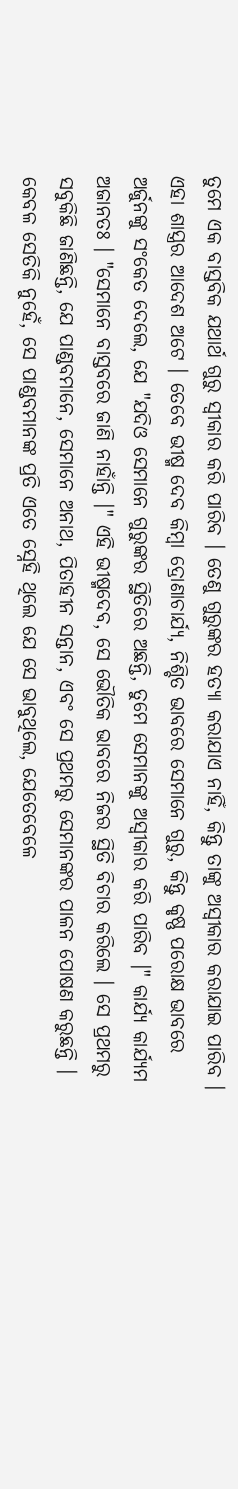ତୁମେ ଏକ ବାସ୍ତବିକ ଯଥାର୍ଥ ଗୁରୁ ସ୍ଵୀକାର କରି ପାରିବ । ତେଣୁ ଗୁରୁଙ୍କର ହତ୍ୟା କରାଯାଏ ନାହିଁ, କିନ୍ତୁ ତାଙ୍କୁ ଅସ୍ଵୀକାର କରାଯାଇ ପାରିବ । ଏହା ଶାସ୍ତ୍ରର ଆଦେଶ ଅଟେ । ତେବେ ଭୀଷ୍ମ ଦେବ କିମ୍ଵା ଦ୍ରୋଣାଚାର୍ଯ୍ୟ, ନିଶ୍ଚିତ ଭାବରେ ସେମାନେ ଗୁରୁ, କିନ୍ତୁ କୃଷ୍ଣ ପରୋକ୍ଷ ଭାବରେ ଅର୍ଜୁନଙ୍କୁ ସଂକେତ ଦେଲେ, ଯେ "ଯଦିଓ ସେମାନେ ଗୁରୁଙ୍କର ସ୍ଥିତିରେ ଅଛନ୍ତି, ତୁମେ ସେମାନଙ୍କୁ ଅସ୍ଵୀକାର କରି ପାରିବ ।" କାର୍ଯ୍ୟ କାର୍ଯ୍ୟମ ଅଜାନତଃ । "ସେମାନେ ବାସ୍ତବରେ ଜାଣି ନାହାଁନ୍ତି ।" ଏହି ଭୀଷ୍ମଦେବ, ସେ ଭୌତିକ ଭାବରେ ନିଜର ସ୍ଥିତି ବିଚାର କରିଲେ । ସେ ପ୍ରଥମରୁ ସବୁକିଛି ଜାଣିଛନ୍ତି, ଯେ ପାଣ୍ଡବମାନେ, ସେମାନେ ଅନାଥ, ପିତାହୀନ ସନ୍ତାନ, ଏବଂ ସେ ପ୍ରଥମରୁ ସେମାନଙ୍କର ପାଳନ ପୋଷଣ କରୁଛନ୍ତି । କେବଳ ସେତିକି ନୁହେଁ, ସେ ପାଣ୍ଡବମାନଙ୍କ ପ୍ରତି ଏତେ ସ୍ନେହି ଥିଲେ ଯେ ସେ ଭାବୁଥିଲେ, ଯେତେବେଳେ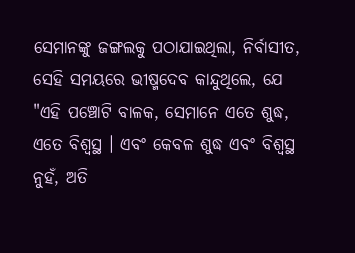ସେମାନଙ୍କୁ ଜଙ୍ଗଲକୁ ପଠାଯାଇଥିଲା, ନିର୍ବାସୀତ, ସେହି ସମୟରେ ଭୀଷ୍ମଦେବ କାନ୍ଦୁଥିଲେ, ଯେ "ଏହି ପଞ୍ଚୋଟି ବାଳକ, ସେମାନେ ଏତେ ଶୁଦ୍ଧ, ଏତେ ବିଶ୍ଵସ୍ଥ । ଏବଂ କେବଳ ଶୁଦ୍ଧ ଏବଂ ବିଶ୍ଵସ୍ଥ ନୁହଁ, ଅତି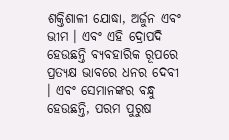ଶକ୍ତିଶାଳୀ ଯୋଦ୍ଧା, ଅର୍ଜୁନ ଏବଂ ଭୀମ । ଏବଂ ଏହି ଦ୍ରୋପଦି ହେଉଛନ୍ତି ବ୍ୟବହାରିକ ରୂପରେ ପ୍ରତ୍ୟକ୍ଷ ଭାବରେ ଧନର ଦେବୀ । ଏବଂ ସେମାନଙ୍କର ବନ୍ଧୁ ହେଉଛନ୍ତି, ପରମ ପୁରୁଷ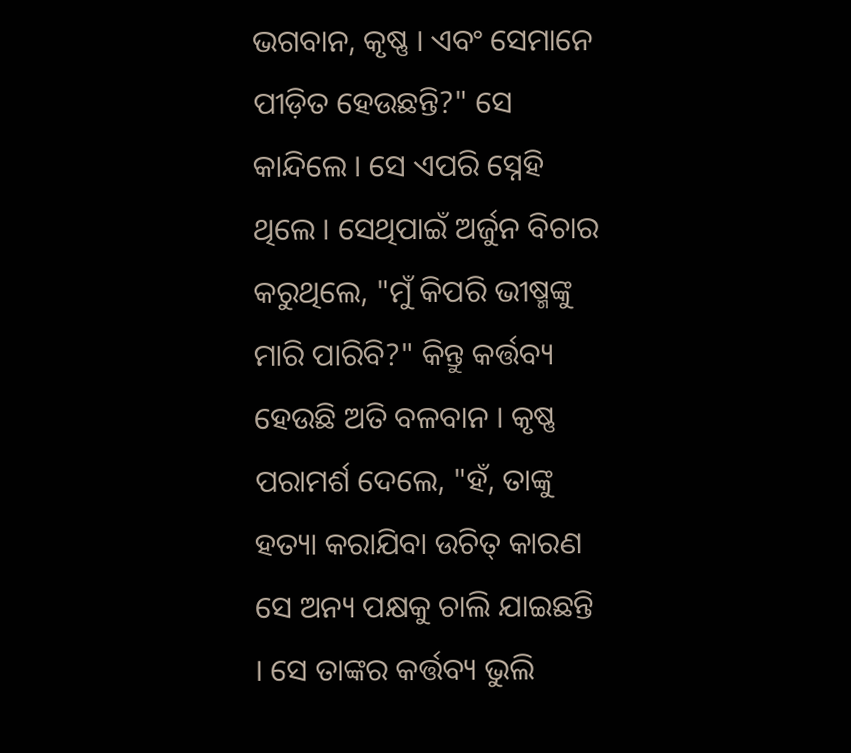ଭଗବାନ, କୃଷ୍ଣ । ଏବଂ ସେମାନେ ପୀଡ଼ିତ ହେଉଛନ୍ତି?" ସେ କାନ୍ଦିଲେ । ସେ ଏପରି ସ୍ନେହି ଥିଲେ । ସେଥିପାଇଁ ଅର୍ଜୁନ ବିଚାର କରୁଥିଲେ, "ମୁଁ କିପରି ଭୀଷ୍ମଙ୍କୁ ମାରି ପାରିବି?" କିନ୍ତୁ କର୍ତ୍ତବ୍ୟ ହେଉଛି ଅତି ବଳବାନ । କୃଷ୍ଣ ପରାମର୍ଶ ଦେଲେ, "ହଁ, ତାଙ୍କୁ ହତ୍ୟା କରାଯିବା ଉଚିତ୍ କାରଣ ସେ ଅନ୍ୟ ପକ୍ଷକୁ ଚାଲି ଯାଇଛନ୍ତି । ସେ ତାଙ୍କର କର୍ତ୍ତବ୍ୟ ଭୁଲି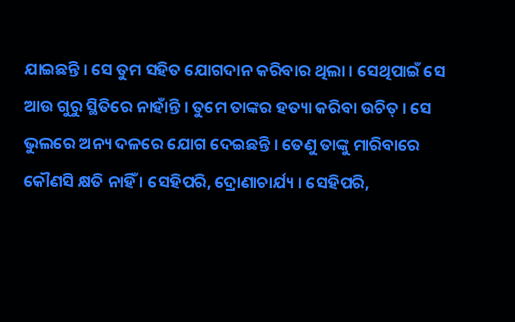ଯାଇଛନ୍ତି । ସେ ତୁମ ସହିତ ଯୋଗଦାନ କରିବାର ଥିଲା । ସେଥିପାଇଁ ସେ ଆଉ ଗୁରୁ ସ୍ଥିତିରେ ନାହାଁନ୍ତି । ତୁମେ ତାଙ୍କର ହତ୍ୟା କରିବା ଉଚିତ୍ । ସେ ଭୁଲରେ ଅନ୍ୟ ଦଳରେ ଯୋଗ ଦେଇଛନ୍ତି । ତେଣୁ ତାଙ୍କୁ ମାରିବାରେ କୌଣସି କ୍ଷତି ନାହିଁ । ସେହିପରି, ଦ୍ରୋଣାଚାର୍ଯ୍ୟ । ସେହିପରି,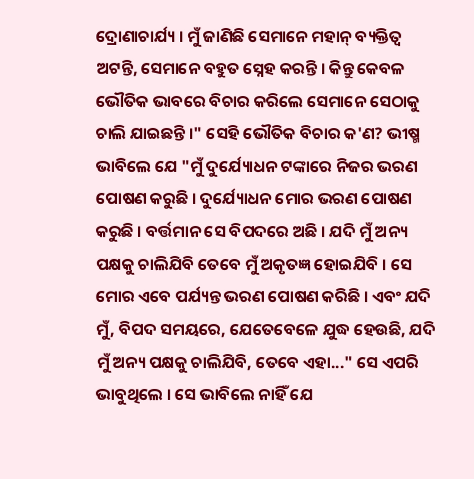ଦ୍ରୋଣାଚାର୍ଯ୍ୟ । ମୁଁ ଜାଣିଛି ସେମାନେ ମହାନ୍ ବ୍ୟକ୍ତିତ୍ଵ ଅଟନ୍ତି, ସେମାନେ ବହୁତ ସ୍ନେହ କରନ୍ତି । କିନ୍ତୁ କେବଳ ଭୌତିକ ଭାବରେ ବିଚାର କରିଲେ ସେମାନେ ସେଠାକୁ ଚାଲି ଯାଇଛନ୍ତି ।" ସେହି ଭୌତିକ ବିଚାର କ'ଣ? ଭୀଷ୍ମ ଭାବିଲେ ଯେ "ମୁଁ ଦୁର୍ଯ୍ୟୋଧନ ଟଙ୍କାରେ ନିଜର ଭରଣ ପୋଷଣ କରୁଛି । ଦୁର୍ଯ୍ୟୋଧନ ମୋର ଭରଣ ପୋଷଣ କରୁଛି । ବର୍ତ୍ତମାନ ସେ ବିପଦରେ ଅଛି । ଯଦି ମୁଁ ଅନ୍ୟ ପକ୍ଷକୁ ଚାଲିଯିବି ତେବେ ମୁଁ ଅକୃତଜ୍ଞ ହୋଇଯିବି । ସେ ମୋର ଏବେ ପର୍ଯ୍ୟନ୍ତ ଭରଣ ପୋଷଣ କରିଛି । ଏବଂ ଯଦି ମୁଁ, ବିପଦ ସମୟରେ, ଯେତେବେଳେ ଯୁଦ୍ଧ ହେଉଛି, ଯଦି ମୁଁ ଅନ୍ୟ ପକ୍ଷକୁ ଚାଲିଯିବି, ତେବେ ଏହା..." ସେ ଏପରି ଭାବୁଥିଲେ । ସେ ଭାବିଲେ ନାହିଁ ଯେ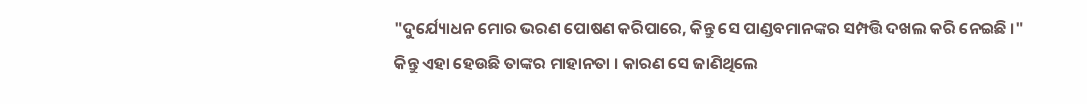"ଦୁର୍ଯ୍ୟୋଧନ ମୋର ଭରଣ ପୋଷଣ କରିପାରେ, କିନ୍ତୁ ସେ ପାଣ୍ଡବମାନଙ୍କର ସମ୍ପତ୍ତି ଦଖଲ କରି ନେଇଛି ।" କିନ୍ତୁ ଏହା ହେଉଛି ତାଙ୍କର ମାହାନତା । କାରଣ ସେ ଜାଣିଥିଲେ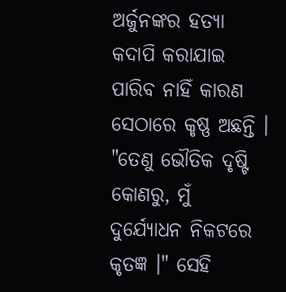ଅର୍ଜୁନଙ୍କର ହତ୍ୟା କଦାପି କରାଯାଇ ପାରିବ ନାହିଁ କାରଣ ସେଠାରେ କୃଷ୍ଣ ଅଛନ୍ତି । "ତେଣୁ ଭୌତିକ ଦୃଷ୍ଟି କୋଣରୁ, ମୁଁ ଦୁର୍ଯ୍ୟୋଧନ ନିକଟରେ କୃତଜ୍ଞ ।" ସେହି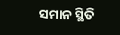ସମାନ ସ୍ଥିତି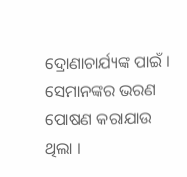ଦ୍ରୋଣାଚାର୍ଯ୍ୟଙ୍କ ପାଇଁ । ସେମାନଙ୍କର ଭରଣ ପୋଷଣ କରାଯାଉ ଥିଲା ।